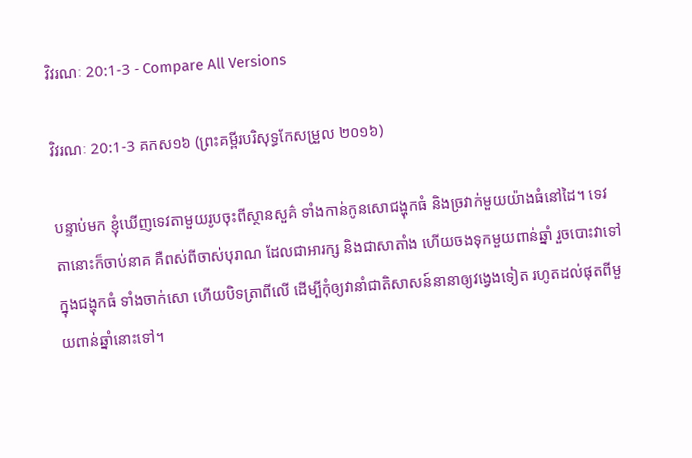វិវរណៈ 20:1-3 - Compare All Versions

វិវរណៈ 20:1-3 គកស១៦ (ព្រះគម្ពីរបរិសុទ្ធកែសម្រួល ២០១៦)

បន្ទាប់មក ខ្ញុំឃើញទេវតាមួយរូបចុះពីស្ថានសួគ៌ ទាំងកាន់កូនសោជង្ហុកធំ និងច្រវាក់មួយយ៉ាងធំនៅដៃ។ ទេវតានោះក៏ចាប់នាគ គឺពស់ពីចាស់បុរាណ ដែលជាអារក្ស និងជាសាតាំង ហើយចងទុកមួយពាន់ឆ្នាំ រួចបោះវាទៅក្នុងជង្ហុកធំ ទាំងចាក់សោ ហើយបិទត្រាពីលើ ដើម្បីកុំឲ្យវានាំជាតិសាសន៍នានាឲ្យវង្វេងទៀត រហូតដល់ផុតពីមួយពាន់ឆ្នាំនោះទៅ។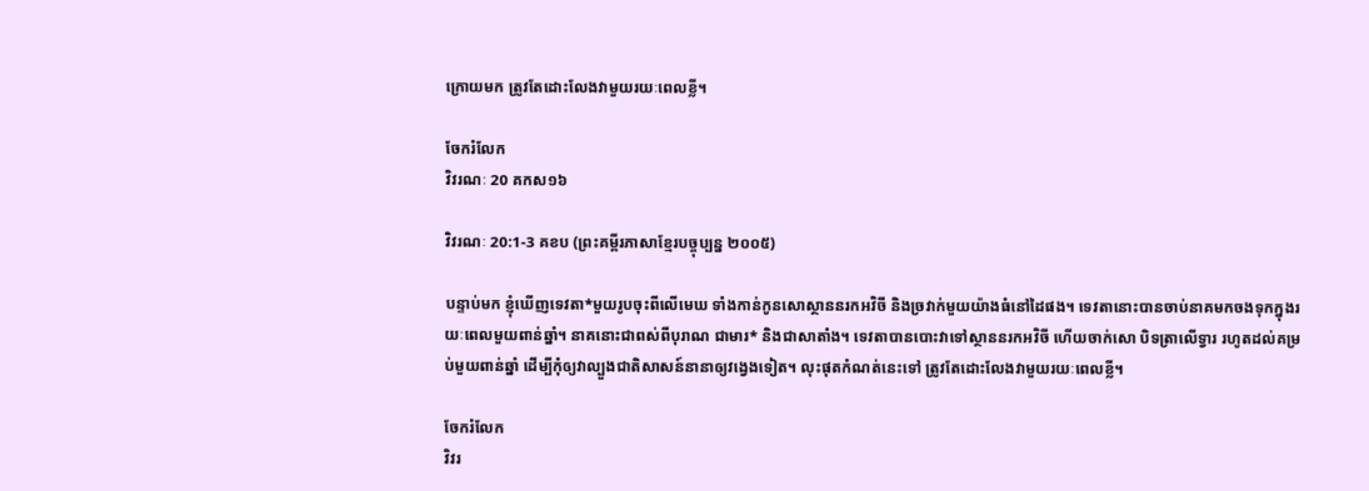ក្រោយមក ត្រូវតែដោះលែងវាមួយរយៈពេលខ្លី។

ចែករំលែក
វិវរណៈ 20 គកស១៦

វិវរណៈ 20:1-3 គខប (ព្រះគម្ពីរភាសាខ្មែរបច្ចុប្បន្ន ២០០៥)

បន្ទាប់មក ខ្ញុំឃើញទេវតា*មួយរូបចុះពីលើមេឃ ទាំងកាន់កូនសោស្ថាននរកអវិចី និងច្រវាក់មួយយ៉ាងធំនៅដៃផង។ ទេវតានោះបានចាប់នាគមកចងទុកក្នុងរយៈពេលមួយពាន់ឆ្នាំ។ នាគនោះជាពស់ពីបុរាណ ជាមារ* និងជាសាតាំង។ ទេវតាបានបោះវាទៅស្ថាននរកអវិចី ហើយចាក់សោ បិទត្រាលើទ្វារ រហូតដល់គម្រប់មួយពាន់ឆ្នាំ ដើម្បីកុំឲ្យវាល្បួងជាតិសាសន៍នានាឲ្យវង្វេងទៀត។ លុះផុតកំណត់នេះទៅ ត្រូវតែដោះលែងវាមួយរយៈពេលខ្លី។

ចែករំលែក
វិវរ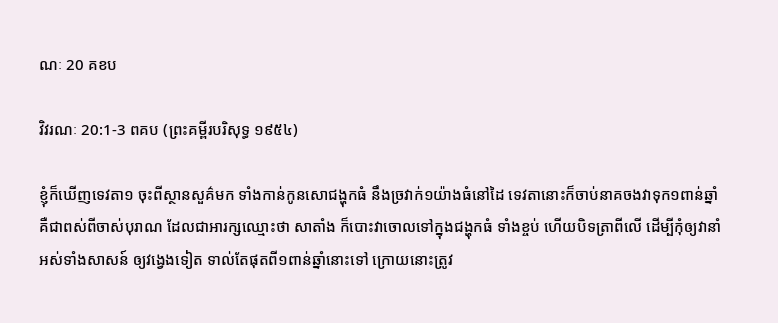ណៈ 20 គខប

វិវរណៈ 20:1-3 ពគប (ព្រះគម្ពីរបរិសុទ្ធ ១៩៥៤)

ខ្ញុំក៏ឃើញទេវតា១ ចុះពីស្ថានសួគ៌មក ទាំងកាន់កូនសោជង្ហុកធំ នឹងច្រវាក់១យ៉ាងធំនៅដៃ ទេវតានោះក៏ចាប់នាគចងវាទុក១ពាន់ឆ្នាំ គឺជាពស់ពីចាស់បុរាណ ដែលជាអារក្សឈ្មោះថា សាតាំង ក៏បោះវាចោលទៅក្នុងជង្ហុកធំ ទាំងខ្ចប់ ហើយបិទត្រាពីលើ ដើម្បីកុំឲ្យវានាំអស់ទាំងសាសន៍ ឲ្យវង្វេងទៀត ទាល់តែផុតពី១ពាន់ឆ្នាំនោះទៅ ក្រោយនោះត្រូវ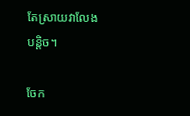តែស្រាយវាលែងបន្តិច។

ចែក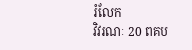រំលែក
វិវរណៈ 20 ពគប